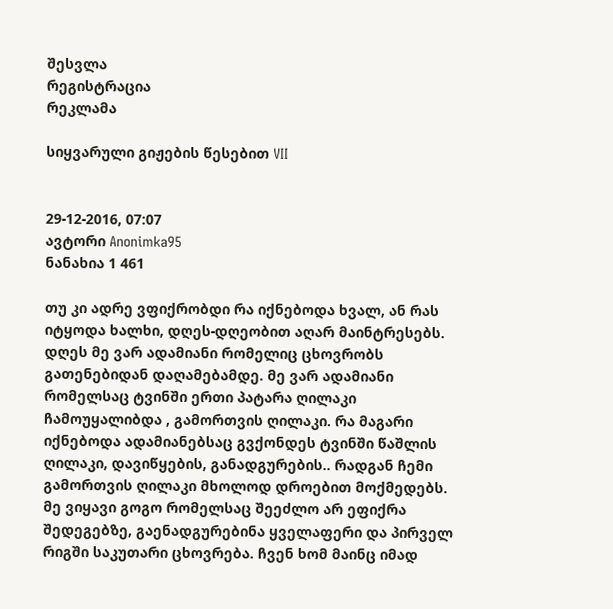შესვლა
რეგისტრაცია
რეკლამა

სიყვარული გიჟების წესებით VII


29-12-2016, 07:07
ავტორი Anonimka95
ნანახია 1 461

თუ კი ადრე ვფიქრობდი რა იქნებოდა ხვალ, ან რას იტყოდა ხალხი, დღეს-დღეობით აღარ მაინტრესებს. დღეს მე ვარ ადამიანი რომელიც ცხოვრობს გათენებიდან დაღამებამდე. მე ვარ ადამიანი რომელსაც ტვინში ერთი პატარა ღილაკი ჩამოუყალიბდა , გამორთვის ღილაკი. რა მაგარი იქნებოდა ადამიანებსაც გვქონდეს ტვინში წაშლის ღილაკი, დავიწყების, განადგურების.. რადგან ჩემი გამორთვის ღილაკი მხოლოდ დროებით მოქმედებს. მე ვიყავი გოგო რომელსაც შეეძლო არ ეფიქრა შედეგებზე, გაენადგურებინა ყველაფერი და პირველ რიგში საკუთარი ცხოვრება. ჩვენ ხომ მაინც იმად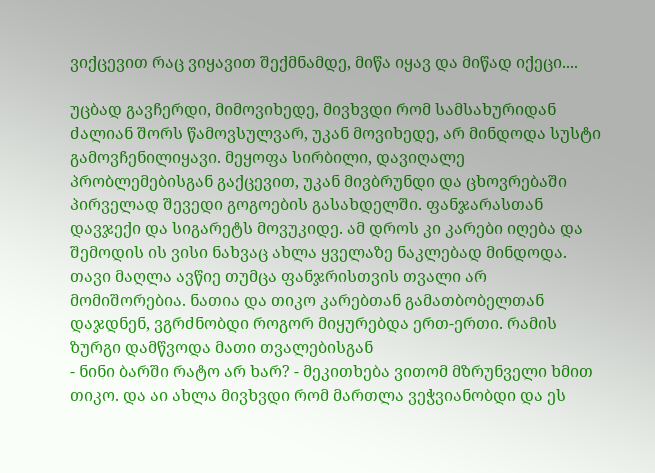ვიქცევით რაც ვიყავით შექმნამდე, მიწა იყავ და მიწად იქეცი....

უცბად გავჩერდი, მიმოვიხედე, მივხვდი რომ სამსახურიდან ძალიან შორს წამოვსულვარ, უკან მოვიხედე, არ მინდოდა სუსტი გამოვჩენილიყავი. მეყოფა სირბილი, დავიღალე პრობლემებისგან გაქცევით, უკან მივბრუნდი და ცხოვრებაში პირველად შევედი გოგოების გასახდელში. ფანჯარასთან დავჯექი და სიგარეტს მოვუკიდე. ამ დროს კი კარები იღება და შემოდის ის ვისი ნახვაც ახლა ყველაზე ნაკლებად მინდოდა. თავი მაღლა ავწიე თუმცა ფანჯრისთვის თვალი არ მომიშორებია. ნათია და თიკო კარებთან გამათბობელთან დაჯდნენ, ვგრძნობდი როგორ მიყურებდა ერთ-ერთი. რამის ზურგი დამწვოდა მათი თვალებისგან
- ნინი ბარში რატო არ ხარ? - მეკითხება ვითომ მზრუნველი ხმით თიკო. და აი ახლა მივხვდი რომ მართლა ვეჭვიანობდი და ეს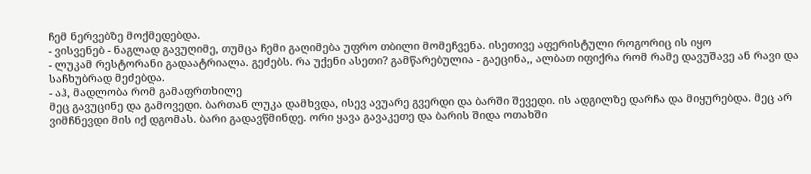ჩემ ნერვებზე მოქმედებდა.
- ვისვენებ - ნაგლად გავუღიმე, თუმცა ჩემი გაღიმება უფრო თბილი მომეჩვენა. ისეთივე აფერისტული როგორიც ის იყო
- ლუკამ რესტორანი გადაატრიალა. გეძებს. რა უქენი ასეთი? გამწარებულია - გაეცინა,, ალბათ იფიქრა რომ რამე დავუშავე ან რავი და საჩხუბრად მეძებდა.
- აჰ, მადლობა რომ გამაფრთხილე
მეც გავუცინე და გამოვედი. ბართან ლუკა დამხვდა, ისევ ავუარე გვერდი და ბარში შევედი. ის ადგილზე დარჩა და მიყურებდა. მეც არ ვიმჩნევდი მის იქ დგომას. ბარი გადავწმინდე. ორი ყავა გავაკეთე და ბარის შიდა ოთახში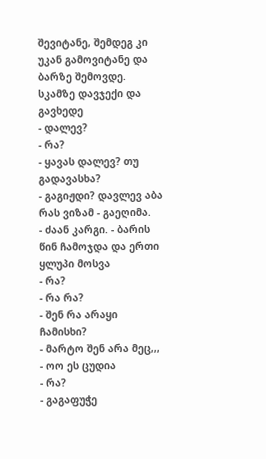შევიტანე, შემდეგ კი უკან გამოვიტანე და ბარზე შემოვდე. სკამზე დავჯექი და გავხედე
- დალევ?
- რა?
- ყავას დალევ? თუ გადავასხა?
- გაგიჟდი? დავლევ აბა რას ვიზამ - გაეღიმა.
- ძაან კარგი. - ბარის წინ ჩამოჯდა და ერთი ყლუპი მოსვა
- რა?
- რა რა?
- შენ რა არაყი ჩამისხი?
- მარტო შენ არა მეც,,,
- ოო ეს ცუდია
- რა?
- გაგაფუჭე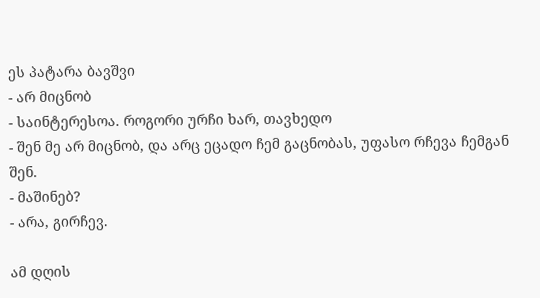ეს პატარა ბავშვი
- არ მიცნობ
- საინტერესოა. როგორი ურჩი ხარ, თავხედო
- შენ მე არ მიცნობ, და არც ეცადო ჩემ გაცნობას, უფასო რჩევა ჩემგან შენ.
- მაშინებ?
- არა, გირჩევ.

ამ დღის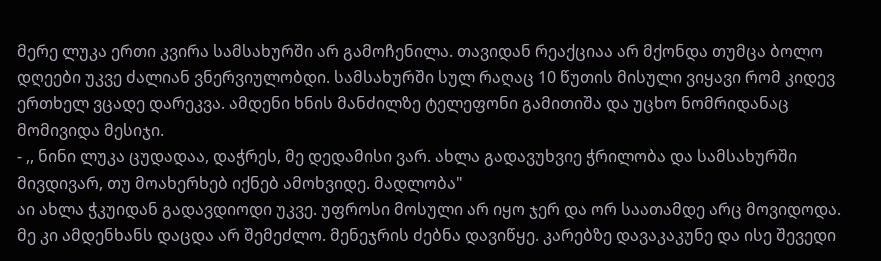მერე ლუკა ერთი კვირა სამსახურში არ გამოჩენილა. თავიდან რეაქციაა არ მქონდა თუმცა ბოლო დღეები უკვე ძალიან ვნერვიულობდი. სამსახურში სულ რაღაც 10 წუთის მისული ვიყავი რომ კიდევ ერთხელ ვცადე დარეკვა. ამდენი ხნის მანძილზე ტელეფონი გამითიშა და უცხო ნომრიდანაც მომივიდა მესიჯი.
- ,, ნინი ლუკა ცუდადაა, დაჭრეს, მე დედამისი ვარ. ახლა გადავუხვიე ჭრილობა და სამსახურში მივდივარ, თუ მოახერხებ იქნებ ამოხვიდე. მადლობა"
აი ახლა ჭკუიდან გადავდიოდი უკვე. უფროსი მოსული არ იყო ჯერ და ორ საათამდე არც მოვიდოდა. მე კი ამდენხანს დაცდა არ შემეძლო. მენეჯრის ძებნა დავიწყე. კარებზე დავაკაკუნე და ისე შევედი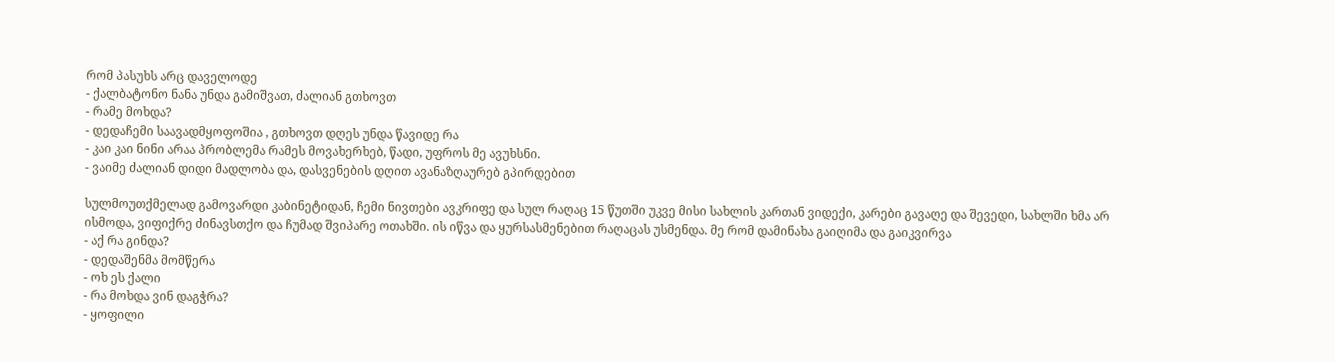რომ პასუხს არც დაველოდე
- ქალბატონო ნანა უნდა გამიშვათ, ძალიან გთხოვთ
- რამე მოხდა?
- დედაჩემი საავადმყოფოშია , გთხოვთ დღეს უნდა წავიდე რა
- კაი კაი ნინი არაა პრობლემა რამეს მოვახერხებ, წადი, უფროს მე ავუხსნი.
- ვაიმე ძალიან დიდი მადლობა და, დასვენების დღით ავანაზღაურებ გპირდებით

სულმოუთქმელად გამოვარდი კაბინეტიდან, ჩემი ნივთები ავკრიფე და სულ რაღაც 15 წუთში უკვე მისი სახლის კართან ვიდექი, კარები გავაღე და შევედი, სახლში ხმა არ ისმოდა, ვიფიქრე ძინავსთქო და ჩუმად შვიპარე ოთახში. ის იწვა და ყურსასმენებით რაღაცას უსმენდა. მე რომ დამინახა გაიღიმა და გაიკვირვა
- აქ რა გინდა?
- დედაშენმა მომწერა
- ოხ ეს ქალი
- რა მოხდა ვინ დაგჭრა?
- ყოფილი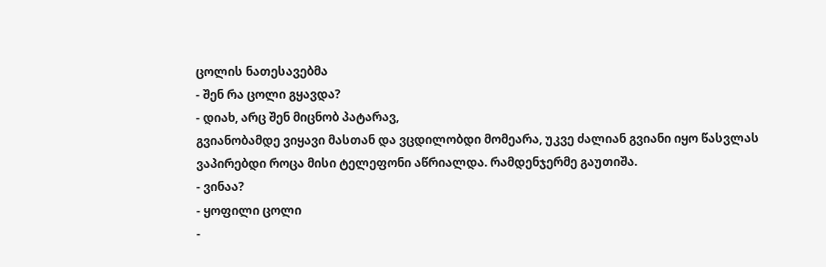ცოლის ნათესავებმა
- შენ რა ცოლი გყავდა?
- დიახ, არც შენ მიცნობ პატარავ,
გვიანობამდე ვიყავი მასთან და ვცდილობდი მომეარა, უკვე ძალიან გვიანი იყო წასვლას ვაპირებდი როცა მისი ტელეფონი აწრიალდა. რამდენჯერმე გაუთიშა.
- ვინაა?
- ყოფილი ცოლი
-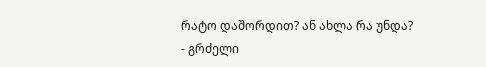რატო დაშორდით? ან ახლა რა უნდა?
- გრძელი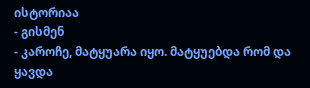ისტორიაა
- გისმენ
- კაროჩე, მატყუარა იყო. მატყუებდა რომ და ყავდა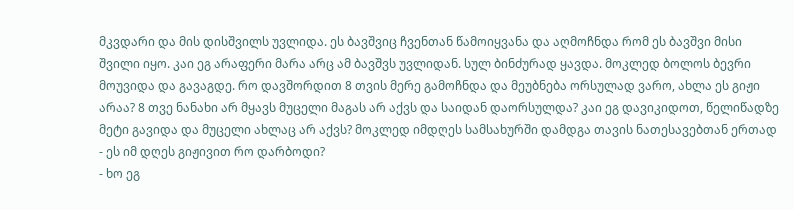მკვდარი და მის დისშვილს უვლიდა. ეს ბავშვიც ჩვენთან წამოიყვანა და აღმოჩნდა რომ ეს ბავშვი მისი შვილი იყო. კაი ეგ არაფერი მარა არც ამ ბავშვს უვლიდან. სულ ბინძურად ყავდა. მოკლედ ბოლოს ბევრი მოუვიდა და გავაგდე. რო დავშორდით 8 თვის მერე გამოჩნდა და მეუბნება ორსულად ვარო, ახლა ეს გიჟი არაა? 8 თვე ნანახი არ მყავს მუცელი მაგას არ აქვს და საიდან დაორსულდა? კაი ეგ დავიკიდოთ, წელიწადზე მეტი გავიდა და მუცელი ახლაც არ აქვს? მოკლედ იმდღეს სამსახურში დამდგა თავის ნათესავებთან ერთად
- ეს იმ დღეს გიჟივით რო დარბოდი?
- ხო ეგ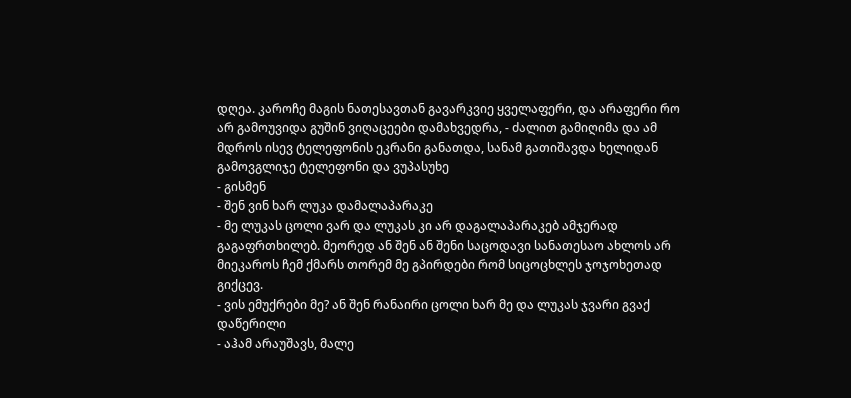დღეა. კაროჩე მაგის ნათესავთან გავარკვიე ყველაფერი, და არაფერი რო არ გამოუვიდა გუშინ ვიღაცეები დამახვედრა, - ძალით გამიღიმა და ამ მდროს ისევ ტელეფონის ეკრანი განათდა, სანამ გათიშავდა ხელიდან გამოვგლიჯე ტელეფონი და ვუპასუხე
- გისმენ
- შენ ვინ ხარ ლუკა დამალაპარაკე
- მე ლუკას ცოლი ვარ და ლუკას კი არ დაგალაპარაკებ ამჯერად გაგაფრთხილებ. მეორედ ან შენ ან შენი საცოდავი სანათესაო ახლოს არ მიეკაროს ჩემ ქმარს თორემ მე გპირდები რომ სიცოცხლეს ჯოჯოხეთად გიქცევ.
- ვის ემუქრები მე? ან შენ რანაირი ცოლი ხარ მე და ლუკას ჯვარი გვაქ დაწერილი
- აჰამ არაუშავს, მალე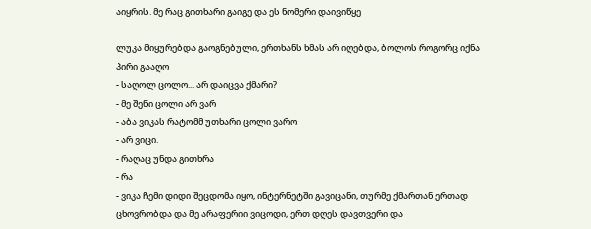აიყრის. მე რაც გითხარი გაიგე და ეს ნომერი დაივიწყე

ლუკა მიყურებდა გაოგნებული, ერთხანს ხმას არ იღებდა, ბოლოს როგორც იქნა პირი გააღო
- საღოლ ცოლო... არ დაიცვა ქმარი?
- მე შენი ცოლი არ ვარ
- აბა ვიკას რატომმ უთხარი ცოლი ვარო
- არ ვიცი.
- რაღაც უნდა გითხრა
- რა
- ვიკა ჩემი დიდი შეცდომა იყო, ინტერნეტში გავიცანი, თურმე ქმართან ერთად ცხოვრობდა და მე არაფერიი ვიცოდი, ერთ დღეს დავთვერი და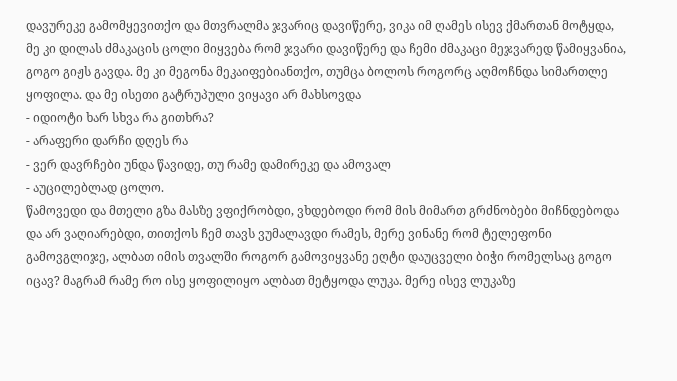დავურეკე გამომყევითქო და მთვრალმა ჯვარიც დავიწერე, ვიკა იმ ღამეს ისევ ქმართან მოტყდა, მე კი დილას ძმაკაცის ცოლი მიყვება რომ ჯვარი დავიწერე და ჩემი ძმაკაცი მეჯვარედ წამიყვანია, გოგო გიჟს გავდა. მე კი მეგონა მეკაიფებიანთქო, თუმცა ბოლოს როგორც აღმოჩნდა სიმართლე ყოფილა. და მე ისეთი გატრუპული ვიყავი არ მახსოვდა
- იდიოტი ხარ სხვა რა გითხრა?
- არაფერი დარჩი დღეს რა
- ვერ დავრჩები უნდა წავიდე, თუ რამე დამირეკე და ამოვალ
- აუცილებლად ცოლო.
წამოვედი და მთელი გზა მასზე ვფიქრობდი, ვხდებოდი რომ მის მიმართ გრძნობები მიჩნდებოდა და არ ვაღიარებდი, თითქოს ჩემ თავს ვუმალავდი რამეს, მერე ვინანე რომ ტელეფონი გამოვგლიჯე, ალბათ იმის თვალში როგორ გამოვიყვანე ეღტი დაუცველი ბიჭი რომელსაც გოგო იცავ? მაგრამ რამე რო ისე ყოფილიყო ალბათ მეტყოდა ლუკა. მერე ისევ ლუკაზე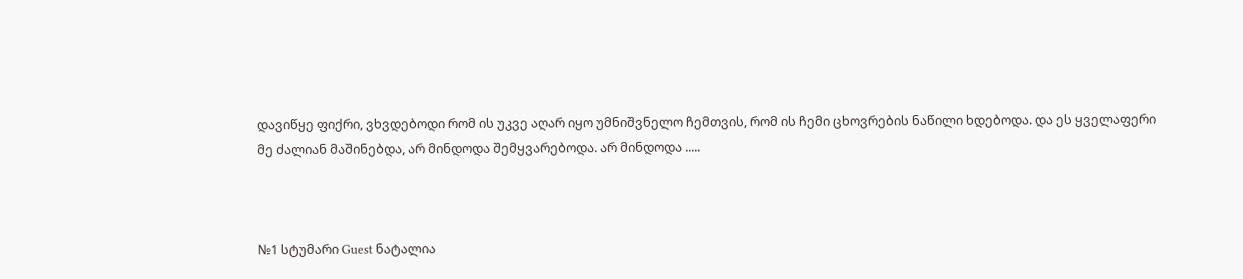დავიწყე ფიქრი, ვხვდებოდი რომ ის უკვე აღარ იყო უმნიშვნელო ჩემთვის, რომ ის ჩემი ცხოვრების ნაწილი ხდებოდა. და ეს ყველაფერი მე ძალიან მაშინებდა, არ მინდოდა შემყვარებოდა. არ მინდოდა .....



№1 სტუმარი Guest ნატალია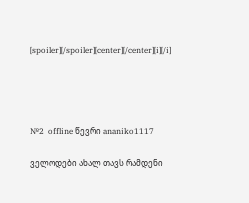[spoiler][/spoiler][center][/center][i][/i]




№2  offline წევრი ananiko1117

ველოდები ახალ თავს რამდენი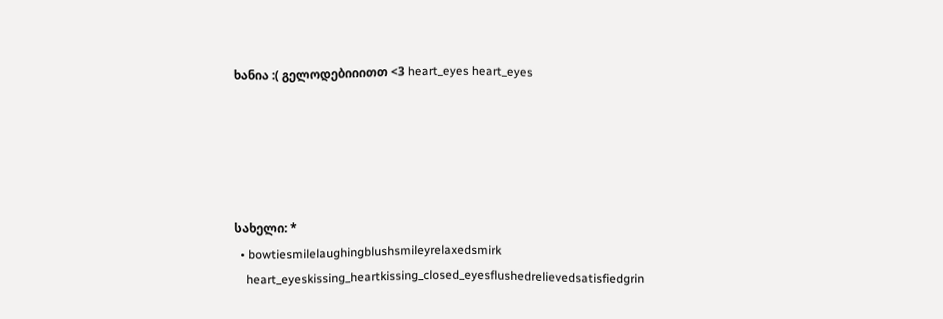ხანია :( გელოდებიიითთ <3 heart_eyes heart_eyes





სახელი: *
  • bowtiesmilelaughingblushsmileyrelaxedsmirk
    heart_eyeskissing_heartkissing_closed_eyesflushedrelievedsatisfiedgrin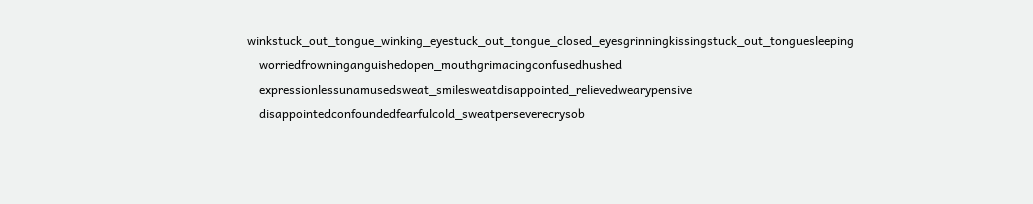winkstuck_out_tongue_winking_eyestuck_out_tongue_closed_eyesgrinningkissingstuck_out_tonguesleeping
    worriedfrowninganguishedopen_mouthgrimacingconfusedhushed
    expressionlessunamusedsweat_smilesweatdisappointed_relievedwearypensive
    disappointedconfoundedfearfulcold_sweatperseverecrysob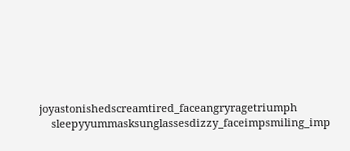joyastonishedscreamtired_faceangryragetriumph
    sleepyyummasksunglassesdizzy_faceimpsmiling_imp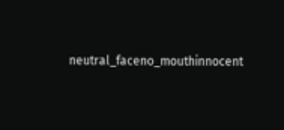neutral_faceno_mouthinnocent